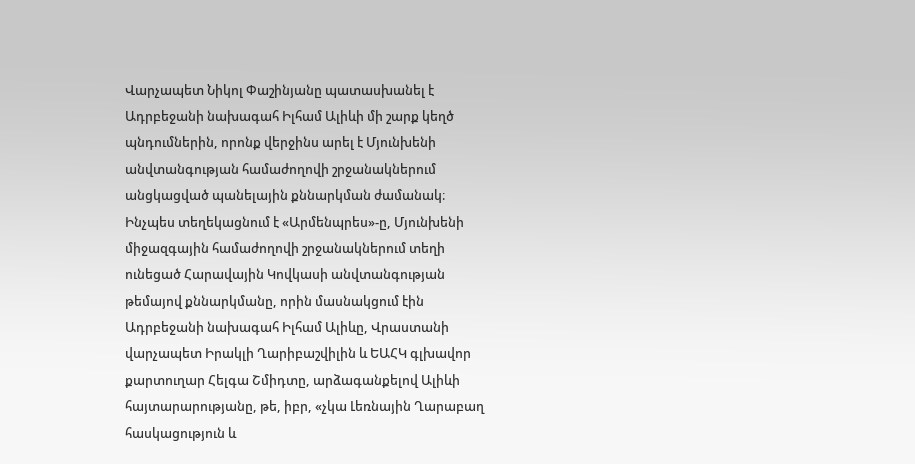Վարչապետ Նիկոլ Փաշինյանը պատասխանել է Ադրբեջանի նախագահ Իլհամ Ալիևի մի շարք կեղծ պնդումներին, որոնք վերջինս արել է Մյունխենի անվտանգության համաժողովի շրջանակներում անցկացված պանելային քննարկման ժամանակ։
Ինչպես տեղեկացնում է «Արմենպրես»-ը, Մյունխենի միջազգային համաժողովի շրջանակներում տեղի ունեցած Հարավային Կովկասի անվտանգության թեմայով քննարկմանը, որին մասնակցում էին Ադրբեջանի նախագահ Իլհամ Ալիևը, Վրաստանի վարչապետ Իրակլի Ղարիբաշվիլին և ԵԱՀԿ գլխավոր քարտուղար Հելգա Շմիդտը, արձագանքելով Ալիևի հայտարարությանը, թե, իբր, «չկա Լեռնային Ղարաբաղ հասկացություն և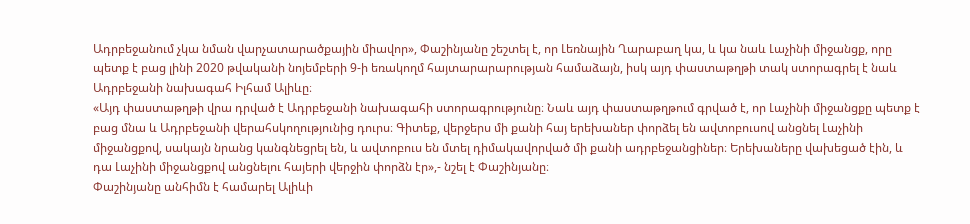Ադրբեջանում չկա նման վարչատարածքային միավոր», Փաշինյանը շեշտել է, որ Լեռնային Ղարաբաղ կա, և կա նաև Լաչինի միջանցք, որը պետք է բաց լինի 2020 թվականի նոյեմբերի 9-ի եռակողմ հայտարարարության համաձայն, իսկ այդ փաստաթղթի տակ ստորագրել է նաև Ադրբեջանի նախագահ Իլհամ Ալիևը։
«Այդ փաստաթղթի վրա դրված է Ադրբեջանի նախագահի ստորագրությունը։ Նաև այդ փաստաթղթում գրված է, որ Լաչինի միջանցքը պետք է բաց մնա և Ադրբեջանի վերահսկողությունից դուրս։ Գիտեք, վերջերս մի քանի հայ երեխաներ փորձել են ավտոբուսով անցնել Լաչինի միջանցքով, սակայն նրանց կանգնեցրել են, և ավտոբուս են մտել դիմակավորված մի քանի ադրբեջանցիներ։ Երեխաները վախեցած էին, և դա Լաչինի միջանցքով անցնելու հայերի վերջին փորձն էր»,- նշել է Փաշինյանը։
Փաշինյանը անհիմն է համարել Ալիևի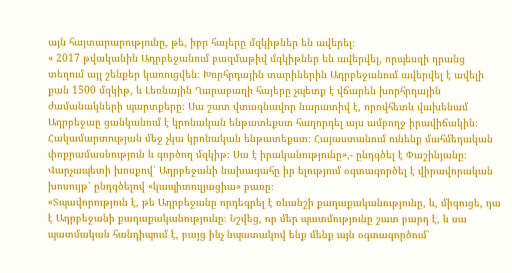այն հայտարարությունը, թե, իբր հայերը մզկիթներ են ավերել։
« 2017 թվականին Ադրբեջանում բազմաթիվ մզկիթներ են ավերվել, որպեսզի դրանց տեղում այլ շենքեր կառուցվեն։ Խորհրդային տարիներին Ադրբեջանում ավերվել է ավելի քան 1500 մզկիթ, և Լեռնային Ղարաբաղի հայերը չպետք է վճարեն խորհրդային ժամանակների պարտքերը։ Սա շատ վտագնավոր նարատիվ է, որովհետև վախենամ Ադրբեջաը ցանկանում է կրոնական ենթատեքստ հաղորդել այս ամբողջ իրավիճակին։ Հակամարտության մեջ չկա կրոնական ենթատեքստ։ Հայաստանում ունենք մահմեդական փոքրամասնություն և գործող մզկիթ։ Սա է իրականությունը»,- ընդգծել է Փաշինյանը։
Վարչապետի խոսքով՝ Ադրբեջանի նախագահը իր ելությում օգտագործել է վիրավորական խոսույթ՝ ընդգծելով «կապիտուլյացիա» բառը։
«Տպավորություն է, թե Ադրբեջանը որդեգրել է ռևանշի քաղաքականությունը, և, միգուցե, դա է Ադրբեջանի քաղաքականությունը։ Նշվեց, որ մեր պատմությունը շատ բարդ է, և սա պատմական հանդիպում է, բայց ինչ նպատակով ենք մենք այն օգտագործում՝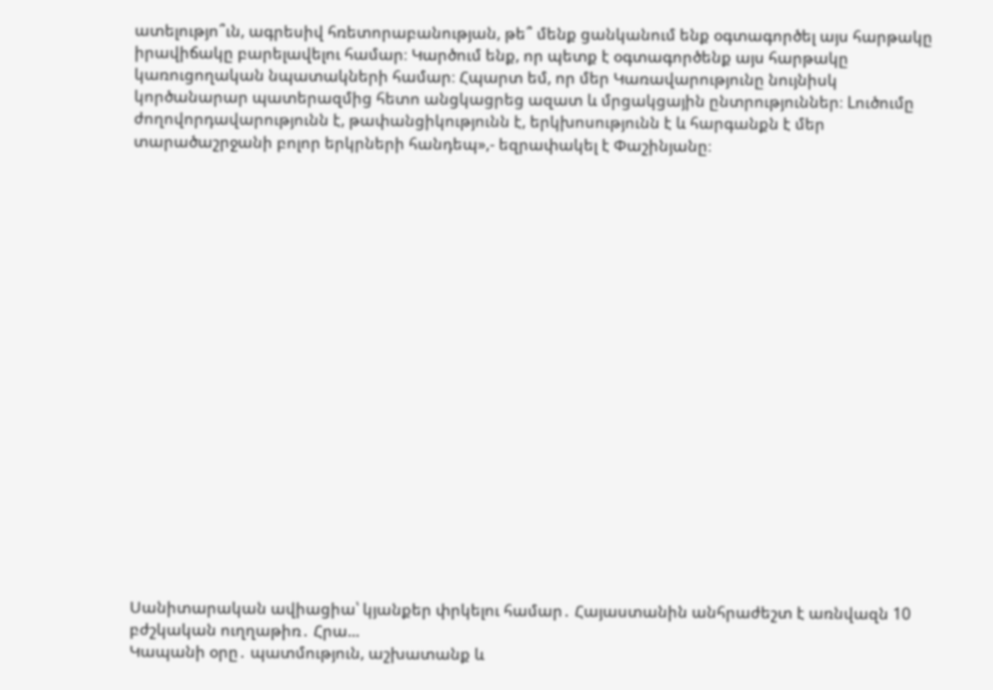ատելությո՞ւն, ագրեսիվ հռետորաբանության, թե՞ մենք ցանկանում ենք օգտագործել այս հարթակը իրավիճակը բարելավելու համար։ Կարծում ենք, որ պետք է օգտագործենք այս հարթակը կառուցողական նպատակների համար։ Հպարտ եմ, որ մեր Կառավարությունը նույնիսկ կործանարար պատերազմից հետո անցկացրեց ազատ և մրցակցային ընտրություններ։ Lուծումը ժողովորդավարությունն է, թափանցիկությունն է, երկխոսությունն է և հարգանքն է մեր տարածաշրջանի բոլոր երկրների հանդեպ»,- եզրափակել է Փաշինյանը։




















Սանիտարական ավիացիա՝ կյանքեր փրկելու համար․ Հայաստանին անհրաժեշտ է առնվազն 10 բժշկական ուղղաթիռ․ Հրա...
Կապանի օրը․ պատմություն, աշխատանք և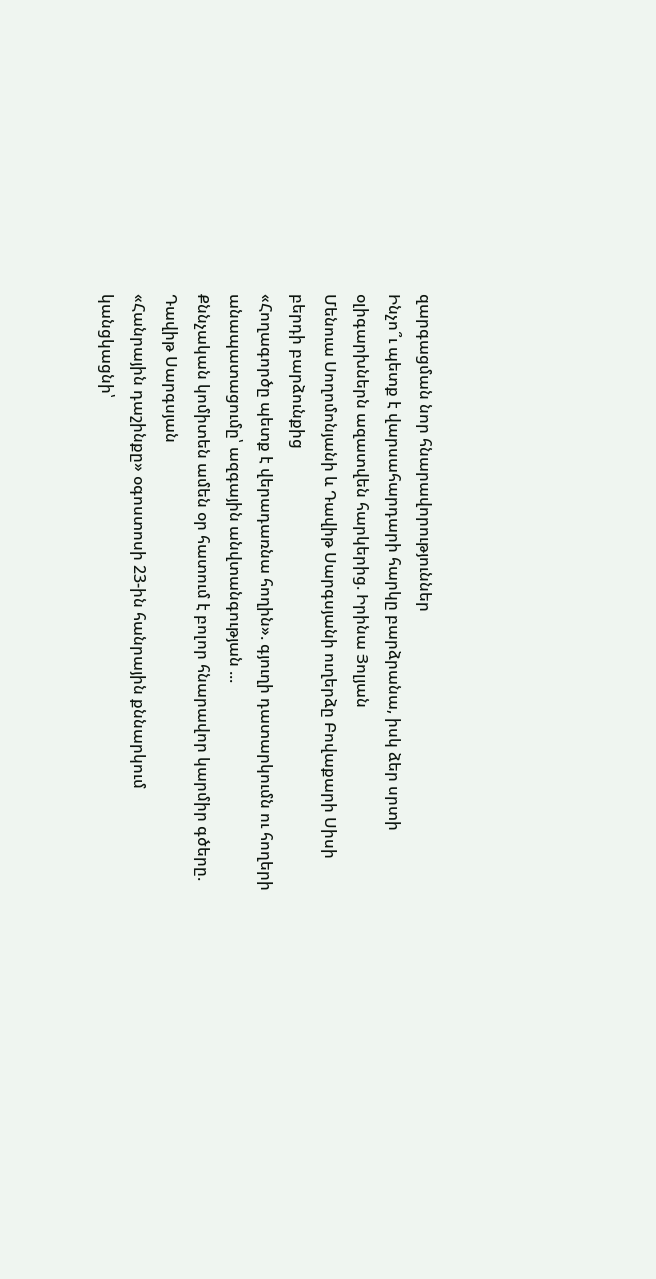զարգացման նոր հնարավորություններ
Ինչո՞ւ պետք է վարսահարդարի հարկը բարձրանա, իսկ ձեր սրտի օլիգարխներն ազատվեն հարկերից. Իրինա Յոլյան
Մենուա Սողոմոնյանի և Դավիթ Սարգսյանի ուղերձը Բովաքարի Սիսի բերդի բարձունքից
«Հողագործը պետք է վերադառնա հողին». գյուղի դատարկումն ու հողերի անապատացումը՝ ազգային անվտանգության ...
Քննչական կոմիտեն ամեն օր հատում է բոլոր հնարավոր կարմիր գծերը. Դավիթ Սարգսյան
«Հանրային դաշինքը» օգոստոսի 23-ին հանրային քննարկում կանցկացնի՝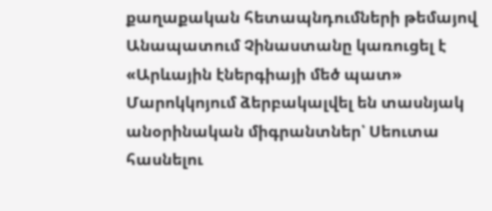քաղաքական հետապնդումների թեմայով
Անապատում Չինաստանը կառուցել է «Արևային էներգիայի մեծ պատ»
Մարոկկոյում ձերբակալվել են տասնյակ անօրինական միգրանտներ՝ Սեուտա հասնելու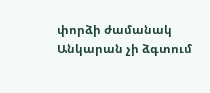փորձի ժամանակ
Անկարան չի ձգտում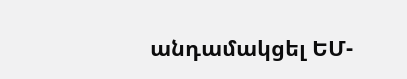անդամակցել ԵՄ-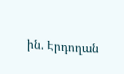ին. Էրդողան